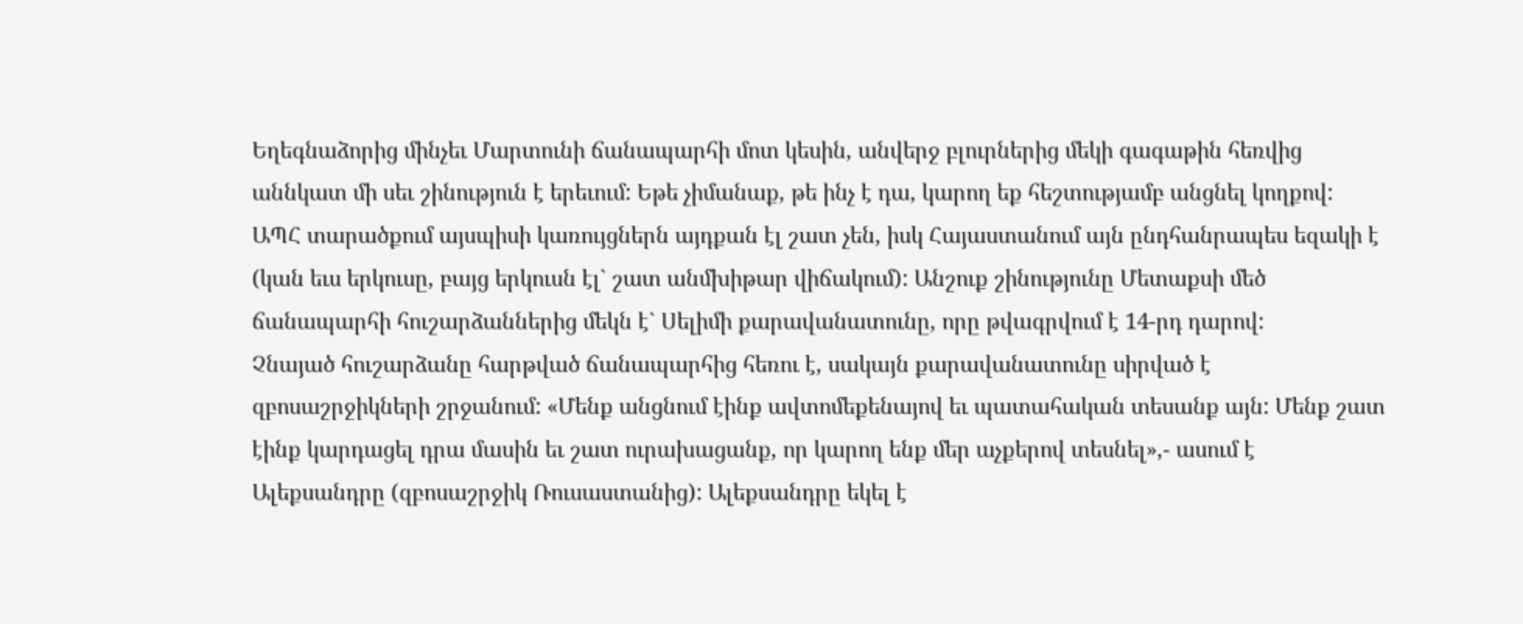Եղեգնաձորից մինչեւ Մարտունի ճանապարհի մոտ կեսին, անվերջ բլուրներից մեկի գագաթին հեռվից աննկատ մի սեւ շինություն է երեւում: Եթե չիմանաք, թե ինչ է դա, կարող եք հեշտությամբ անցնել կողքով:
ԱՊՀ տարածքում այսպիսի կառույցներն այդքան էլ շատ չեն, իսկ Հայաստանում այն ընդհանրապես եզակի է (կան եւս երկուսը, բայց երկուսն էլ` շատ անմխիթար վիճակում): Անշուք շինությունը Մետաքսի մեծ ճանապարհի հուշարձաններից մեկն է` Սելիմի քարավանատունը, որը թվագրվում է 14-րդ դարով:
Չնայած հուշարձանը հարթված ճանապարհից հեռու է, սակայն քարավանատունը սիրված է զբոսաշրջիկների շրջանում: «Մենք անցնում էինք ավտոմեքենայով եւ պատահական տեսանք այն: Մենք շատ էինք կարդացել դրա մասին եւ շատ ուրախացանք, որ կարող ենք մեր աչքերով տեսնել»,- ասում է Ալեքսանդրը (զբոսաշրջիկ Ռուսաստանից): Ալեքսանդրը եկել է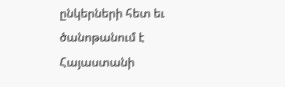ընկերների հետ եւ ծանոթանում է Հայաստանի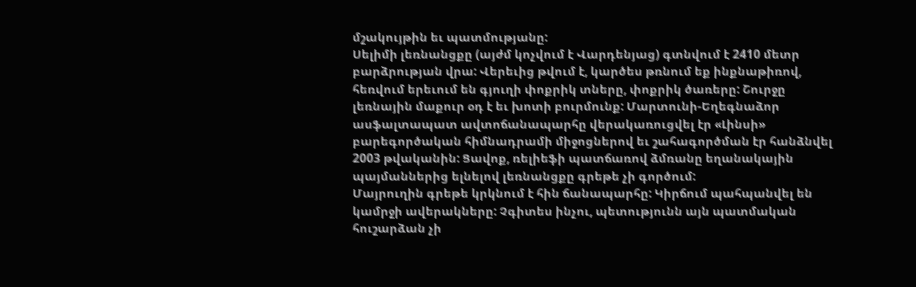մշակույթին եւ պատմությանը:
Սելիմի լեռնանցքը (այժմ կոչվում է Վարդենյաց) գտնվում է 2410 մետր բարձրության վրա: Վերեւից թվում է, կարծես թռնում եք ինքնաթիռով, հեռվում երեւում են գյուղի փոքրիկ տները, փոքրիկ ծառերը: Շուրջը լեռնային մաքուր օդ է եւ խոտի բուրմունք: Մարտունի-Եղեգնաձոր ասֆալտապատ ավտոճանապարհը վերակառուցվել էր «Լինսի» բարեգործական հիմնադրամի միջոցներով եւ շահագործման էր հանձնվել 2003 թվականին: Ցավոք, ռելիեֆի պատճառով ձմռանը եղանակային պայմաններից ելնելով լեռնանցքը գրեթե չի գործում:
Մայրուղին գրեթե կրկնում է հին ճանապարհը: Կիրճում պահպանվել են կամրջի ավերակները: Չգիտես ինչու, պետությունն այն պատմական հուշարձան չի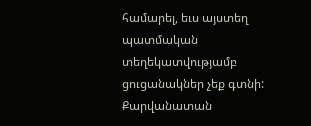համարել, եւս այստեղ պատմական տեղեկատվությամբ ցուցանակներ չեք գտնի:
Քարվանատան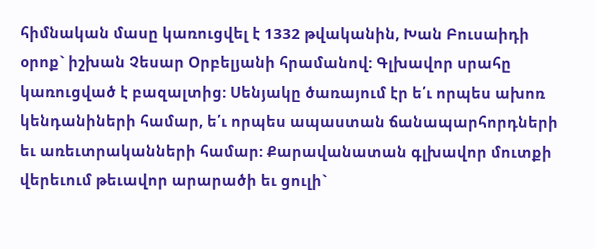հիմնական մասը կառուցվել է 1332 թվականին, Խան Բուսաիդի օրոք` իշխան Չեսար Օրբելյանի հրամանով: Գլխավոր սրահը կառուցված է բազալտից: Սենյակը ծառայում էր ե՛ւ որպես ախոռ կենդանիների համար, ե՛ւ որպես ապաստան ճանապարհորդների եւ առեւտրականների համար: Քարավանատան գլխավոր մուտքի վերեւում թեւավոր արարածի եւ ցուլի`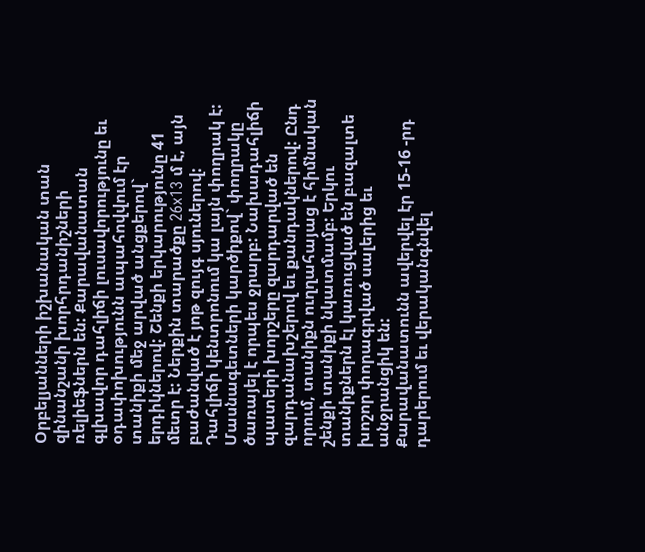Օրբելյանների իշխանական տան զինանշանի խորհրդանիշների ռելիեֆներն են: Քարավանատան գլխավոր դահլիճի լուսավորությունը եւ օդափոխությունն ապահովվում էր տանիքի մեջ արված անցքերով` երդիկներով: Շենքի երկարությունը 41 մետր է: Ներքին տարածքը 26x13 մ է, այն բաժանված է յոթ զույգ սյուներով: Դահլիճի կենտրոնում կա լայն փողրակ է: Մասնագետների կարծիքով` փողրակը ծառայել է որպես ջրարբ: Նախադահլիճի պատերի խորշերը զարդարված են զարդանախշերով եւ քանդակներով: Ընդ որում, տանիքն ուղղահայաց է հիմնական շենքի տանիքի նկատմամբ: Երկու տանիքներն էլ կառուցված են բազալտե խոշոր փորագրված սալերից եւ անջրանցիկ են:
Քարավանատունն ավերվել էր 15-16 -րդ դարերում եւ վերականգնվել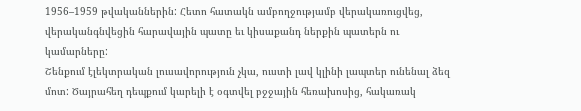1956–1959 թվականներին: Հետո հատակն ամբողջությամբ վերակառուցվեց, վերականգնվեցին հարավային պատը եւ կիսաքանդ ներքին պատերն ու կամարները:
Շենքում էլեկտրական լուսավորություն չկա, ուստի լավ կլինի լապտեր ունենալ ձեզ մոտ: Ծայրահեղ դեպքում կարելի է օգտվել բջջային հեռախոսից, հակառակ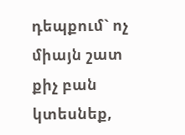դեպքում` ոչ միայն շատ քիչ բան կտեսնեք,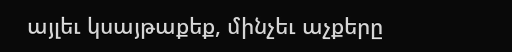այլեւ կսայթաքեք, մինչեւ աչքերը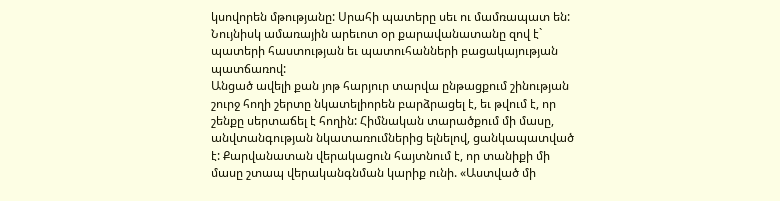կսովորեն մթությանը: Սրահի պատերը սեւ ու մամռապատ են: Նույնիսկ ամառային արեւոտ օր քարավանատանը զով է` պատերի հաստության եւ պատուհանների բացակայության պատճառով:
Անցած ավելի քան յոթ հարյուր տարվա ընթացքում շինության շուրջ հողի շերտը նկատելիորեն բարձրացել է, եւ թվում է, որ շենքը սերտաճել է հողին: Հիմնական տարածքում մի մասը, անվտանգության նկատառումներից ելնելով, ցանկապատված է: Քարվանատան վերակացուն հայտնում է, որ տանիքի մի մասը շտապ վերականգնման կարիք ունի. «Աստված մի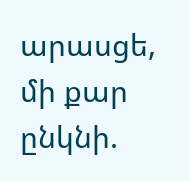արասցե, մի քար ընկնի.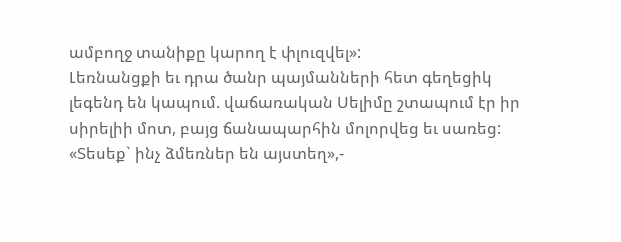ամբողջ տանիքը կարող է փլուզվել»:
Լեռնանցքի եւ դրա ծանր պայմանների հետ գեղեցիկ լեգենդ են կապում. վաճառական Սելիմը շտապում էր իր սիրելիի մոտ, բայց ճանապարհին մոլորվեց եւ սառեց: «Տեսեք` ինչ ձմեռներ են այստեղ»,-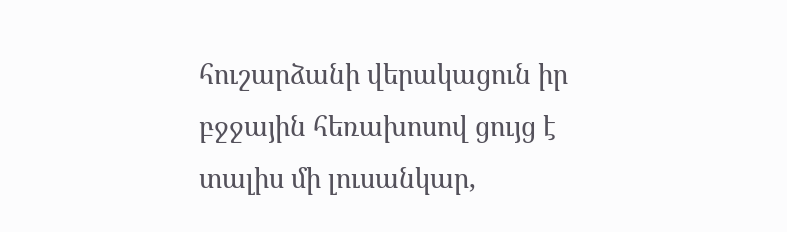հուշարձանի վերակացուն իր բջջային հեռախոսով ցույց է տալիս մի լուսանկար,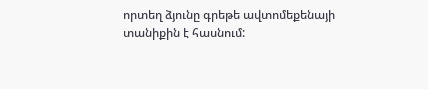որտեղ ձյունը գրեթե ավտոմեքենայի տանիքին է հասնում: